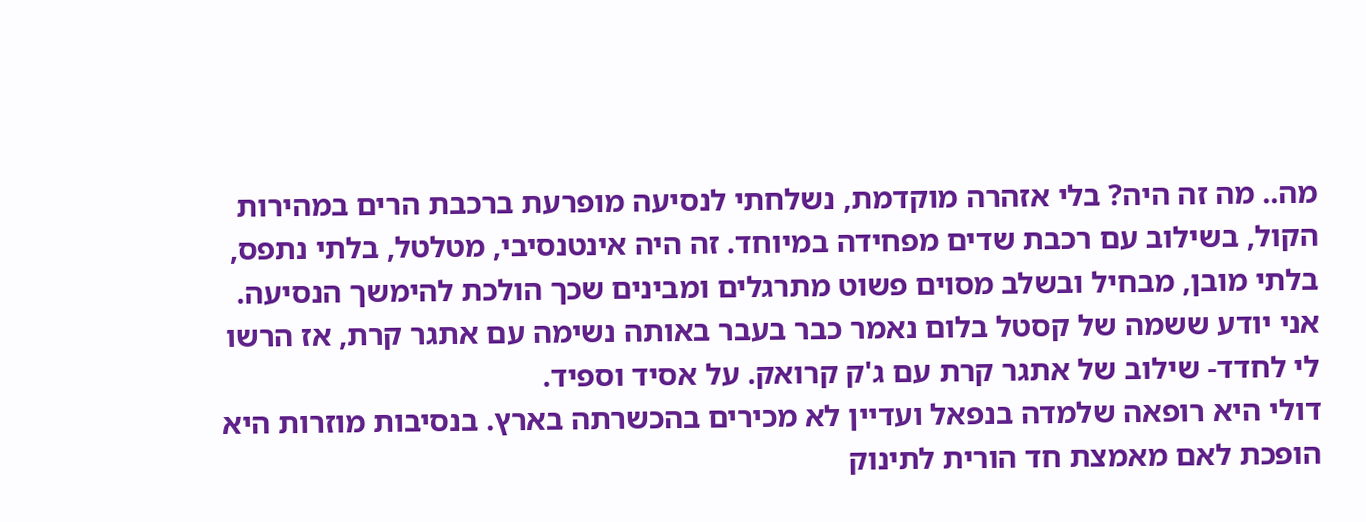מה.. מה זה היה? בלי אזהרה מוקדמת, נשלחתי לנסיעה מופרעת ברכבת הרים במהירות הקול, בשילוב עם רכבת שדים מפחידה במיוחד. זה היה אינטנסיבי, מטלטל, בלתי נתפס, בלתי מובן, מבחיל ובשלב מסוים פשוט מתרגלים ומבינים שכך הולכת להימשך הנסיעה. אני יודע ששמה של קסטל בלום נאמר כבר בעבר באותה נשימה עם אתגר קרת, אז הרשו לי לחדד- שילוב של אתגר קרת עם ג'ק קרואק. על אסיד וספיד.
דולי היא רופאה שלמדה בנפאל ועדיין לא מכירים בהכשרתה בארץ. בנסיבות מוזרות היא הופכת לאם מאמצת חד הורית לתינוק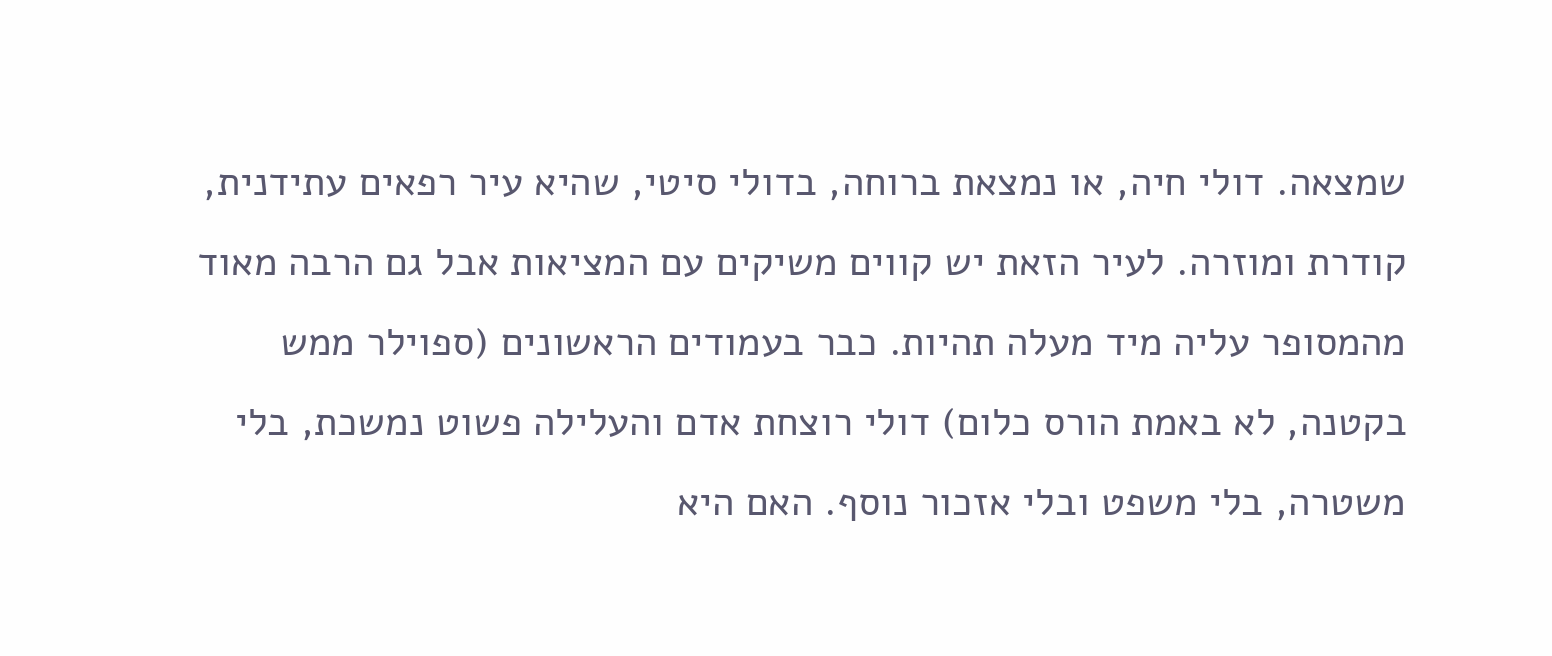שמצאה. דולי חיה, או נמצאת ברוחה, בדולי סיטי, שהיא עיר רפאים עתידנית, קודרת ומוזרה. לעיר הזאת יש קווים משיקים עם המציאות אבל גם הרבה מאוד מהמסופר עליה מיד מעלה תהיות. כבר בעמודים הראשונים (ספוילר ממש בקטנה, לא באמת הורס כלום) דולי רוצחת אדם והעלילה פשוט נמשכת, בלי משטרה, בלי משפט ובלי אזכור נוסף. האם היא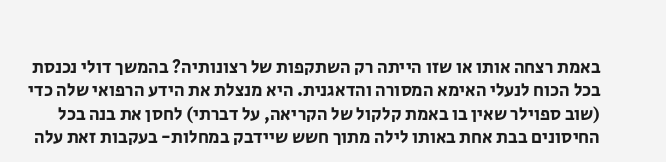באמת רצחה אותו או שזו הייתה רק השתקפות של רצונותיה? בהמשך דולי נכנסת בכל הכוח לנעלי האימא המסורה והדאגנית. היא מנצלת את הידע הרפואי שלה כדי (שוב ספוילר שאין בו באמת קלקול של הקריאה, על דברתי) לחסן את בנה בכל החיסונים בבת אחת באותו לילה מתוך חשש שיידבק במחלות- בעקבות זאת עלה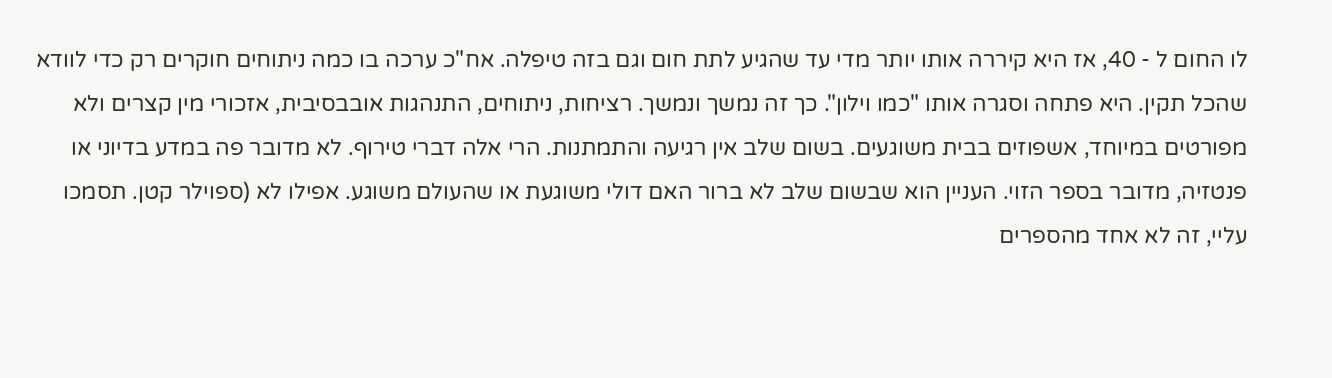לו החום ל - 40, אז היא קיררה אותו יותר מדי עד שהגיע לתת חום וגם בזה טיפלה. אח"כ ערכה בו כמה ניתוחים חוקרים רק כדי לוודא שהכל תקין. היא פתחה וסגרה אותו "כמו וילון". כך זה נמשך ונמשך. רציחות, ניתוחים, התנהגות אובבסיבית, אזכורי מין קצרים ולא מפורטים במיוחד, אשפוזים בבית משוגעים. בשום שלב אין רגיעה והתמתנות. הרי אלה דברי טירוף. לא מדובר פה במדע בדיוני או פנטזיה, מדובר בספר הזוי. העניין הוא שבשום שלב לא ברור האם דולי משוגעת או שהעולם משוגע. אפילו לא (ספוילר קטן. תסמכו עליי, זה לא אחד מהספרים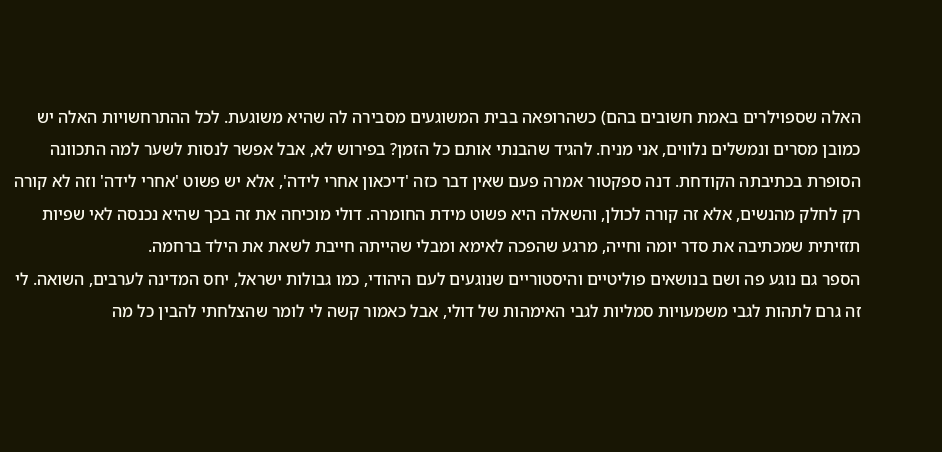האלה שספוילרים באמת חשובים בהם) כשהרופאה בבית המשוגעים מסבירה לה שהיא משוגעת. לכל ההתרחשויות האלה יש כמובן מסרים ונמשלים נלווים, אני מניח. להגיד שהבנתי אותם כל הזמן? בפירוש לא, אבל אפשר לנסות לשער למה התכוונה הסופרת בכתיבתה הקודחת. דנה ספקטור אמרה פעם שאין דבר כזה 'דיכאון אחרי לידה', אלא יש פשוט 'אחרי לידה' וזה לא קורה רק לחלק מהנשים, אלא זה קורה לכולן, והשאלה היא פשוט מידת החומרה. דולי מוכיחה את זה בכך שהיא נכנסה לאי שפיות תזזיתית שמכתיבה את סדר יומה וחייה, מרגע שהפכה לאימא ומבלי שהייתה חייבת לשאת את הילד ברחמה.
הספר גם נוגע פה ושם בנושאים פוליטיים והיסטוריים שנוגעים לעם היהודי, כמו גבולות ישראל, יחס המדינה לערבים, השואה. לי זה גרם לתהות לגבי משמעויות סמליות לגבי האימהות של דולי, אבל כאמור קשה לי לומר שהצלחתי להבין כל מה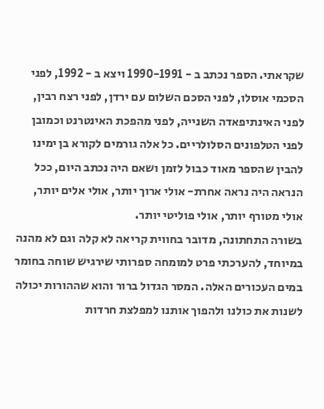שקראתי. הספר נכתב ב - 1990-1991 ויצא ב - 1992, לפני הסכמי אוסלו, לפני הסכם השלום עם ירדן, לפני רצח רבין, לפני האינתיפאדה השנייה, לפני מהפכת האינטרנט וכמובן לפני הטלפונים הסלולריים. כל אלה גורמים לקורא בן ימינו להבין שהספר מאוד כבול לזמן ושאם היה נכתב היום, ככל הנראה היה נראה אחרת- אולי ארוך יותר, אולי אלים יותר, אולי מטורף יותר, אולי פוליטי יותר.
בשורה התחתונה, מדובר בחווית קריאה לא קלה וגם לא מהנה במיוחד, להערכתי פרט למומחה ספרותי שירגיש שוחה בחומר במים העכורים האלה. המסר הגדול ברור והוא שההורות יכולה לשנות את כולנו ולהפוך אותנו למפלצת חרדות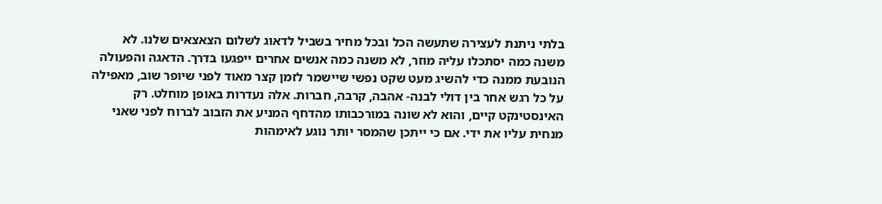בלתי ניתנת לעצירה שתעשה הכל ובכל מחיר בשביל לדאוג לשלום הצאצאים שלנו. לא משנה כמה יסתכלו עליה מוזר, לא משנה כמה אנשים אחרים ייפגעו בדרך. הדאגה והפעולה הנובעת ממנה כדי להשיג מעט שקט נפשי שיישמר לזמן קצר מאוד לפני שיופר שוב, מאפילה על כל רגש אחר בין דולי לבנה- אהבה, קרבה, חברות. אלה נעדרות באופן מוחלט. רק האינסטינקט קיים, והוא לא שונה במורכבותו מהדחף המניע את הזבוב לברוח לפני שאני מנחית עליו את ידי. אם כי ייתכן שהמסר יותר נוגע לאימהות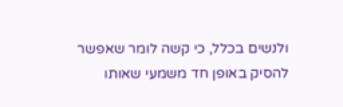ולנשים בכלל, כי קשה לומר שאפשר להסיק באופן חד משמעי שאותו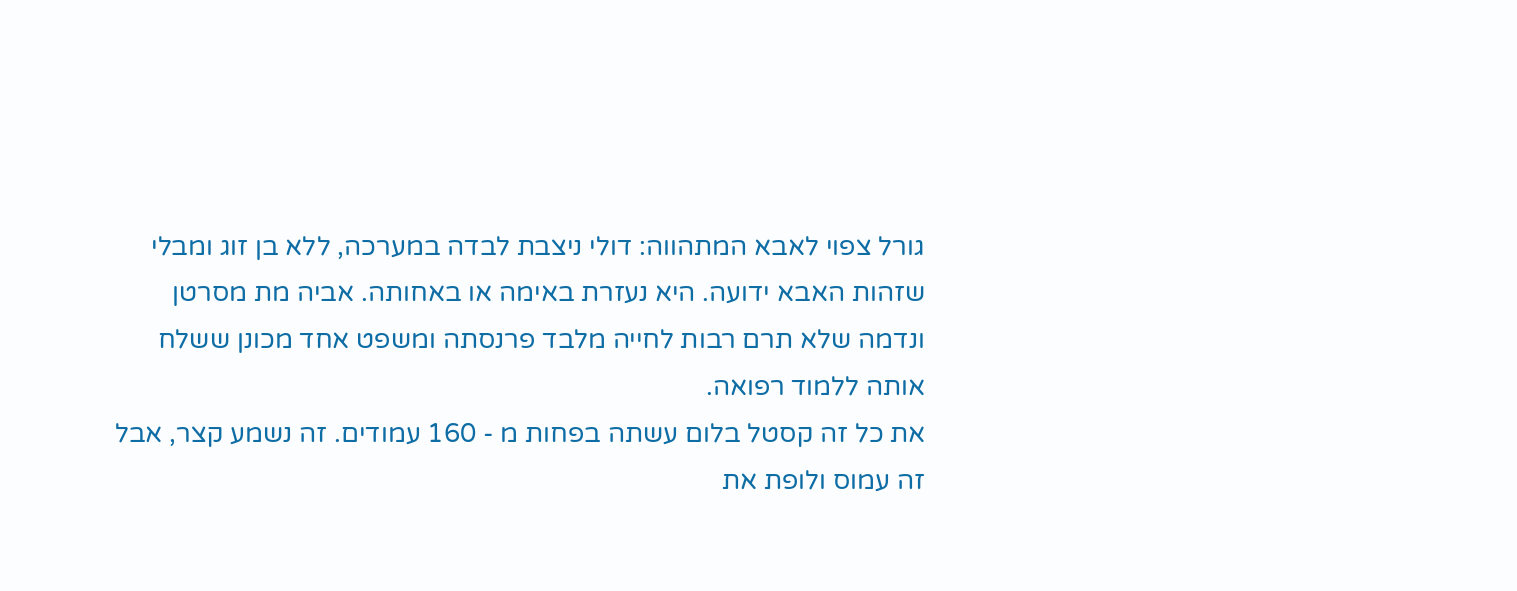גורל צפוי לאבא המתהווה: דולי ניצבת לבדה במערכה, ללא בן זוג ומבלי שזהות האבא ידועה. היא נעזרת באימה או באחותה. אביה מת מסרטן ונדמה שלא תרם רבות לחייה מלבד פרנסתה ומשפט אחד מכונן ששלח אותה ללמוד רפואה.
את כל זה קסטל בלום עשתה בפחות מ - 160 עמודים. זה נשמע קצר, אבל זה עמוס ולופת את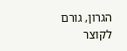הגרון, גורם לקוצר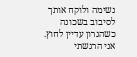נשימה ולוקח אותך לסיבוב בשכונה כשהגרון עדיין לחוץ. אני הרגשתי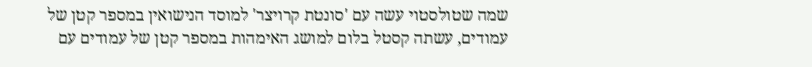שמה שטולסטוי עשה עם 'סונטת קרויצר' למוסד הנישואין במספר קטן של עמודים, עשתה קסטל בלום למושג האימהות במספר קטן של עמודים עם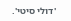'דולי סיטי'.